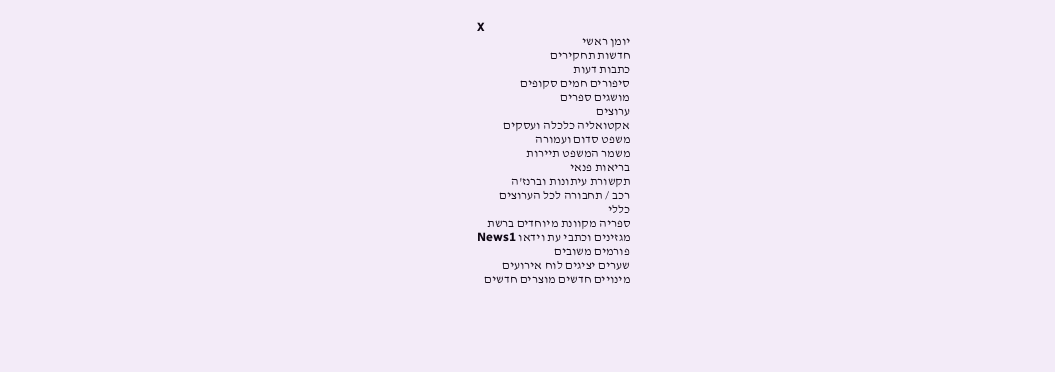X
יומן ראשי
חדשות תחקירים
כתבות דעות
סיפורים חמים סקופים
מושגים ספרים
ערוצים
אקטואליה כלכלה ועסקים
משפט סדום ועמורה
משמר המשפט תיירות
בריאות פנאי
תקשורת עיתונות וברנז'ה
רכב / תחבורה לכל הערוצים
כללי
ספריה מקוונת מיוחדים ברשת
מגזינים וכתבי עת וידאו News1
פורמים משובים
שערים יציגים לוח אירועים
מינויים חדשים מוצרים חדשים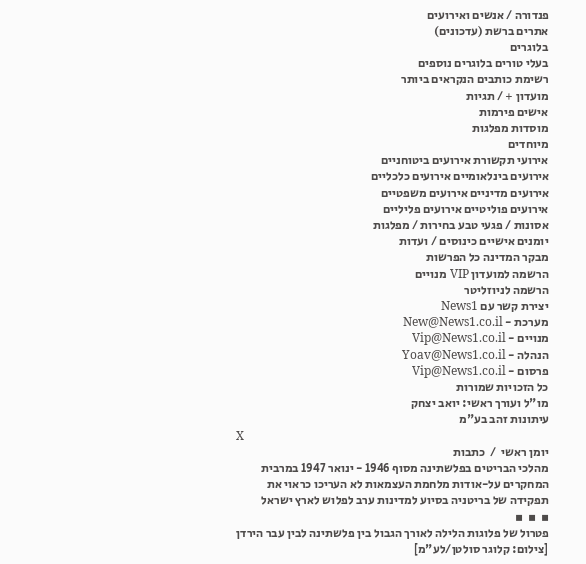פנדורה / אנשים ואירועים
אתרים ברשת (עדכונים)
בלוגרים
בעלי טורים בלוגרים נוספים
רשימת כותבים הנקראים ביותר
מועדון + / תגיות
אישים פירמות
מוסדות מפלגות
מיוחדים
אירועי תקשורת אירועים ביטוחניים
אירועים בינלאומיים אירועים כלכליים
אירועים מדיניים אירועים משפטיים
אירועים פוליטיים אירועים פליליים
אסונות / פגעי טבע בחירות / מפלגות
יומנים אישיים כינוסים / ועדות
מבקר המדינה כל הפרשות
הרשמה למועדון VIP מנויים
הרשמה לניוזליטר
יצירת קשר עם News1
מערכת - New@News1.co.il
מנויים - Vip@News1.co.il
הנהלה - Yoav@News1.co.il
פרסום - Vip@News1.co.il
כל הזכויות שמורות
מו"ל ועורך ראשי: יואב יצחק
עיתונות זהב בע"מ
X
יומן ראשי  /  כתבות
מהלכי הבריטים בפלשתינה מסוף 1946 - ינואר 1947 במרבית המחקרים על-אודות מלחמת העצמאות לא העריכו כראוי את תפקידה של בריטניה בסיוע למדינות ערב לפלוש לארץ ישראל
▪  ▪  ▪
פטרול של פלוגות הלילה לאורך הגבול בין פלשתינה לבין עבר הירדן [צילום: קלוגר סולטן/לע"מ]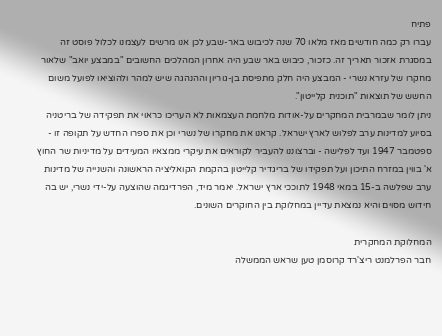פתיח
עברו רק כמה חודשים מאז מלאו 70 שנה לכיבוש באר-שבע לכן אנו מרשים לעצמנו לכלול פוסט זה במסגרת אזכור תאריך זה. כזכור, כיבוש באר שבע היה אחרון המהלכים החשובים "במבצע יואב" שלאור מחקרו של עזרא נשרי - המבצע היה חלק מתפיסת בן-גוריון וההנהגה שיש למהר ולהוציאו לפועל משום החשש של תוצאות "תוכנית קלייטון".
ניתן לומר שבמרבית המחקרים על-אודות מלחמת העצמאות לא העריכו כראוי את תפקידה של בריטניה בסיוע למדינות ערב לפלוש לארץ ישראל. קראנו את מחקרו של נשרי וכן את ספרו החדש על תקופה זו - ספטמבר 1947 ועד לפלישה - וברצוננו להעביר לקוראים את עיקרי ממצאיו המעידים על מדיניות שר החוץ א' בווין במזרח התיכון ועל תפקידו של בריגדיר קלייטון בהקמת הקואליציה הראשונה והשנייה של מדינות ערב שפלשה ב-15 במאי 1948 לתוככי ארץ ישראל. יאמר מיד, הפרדיגמה שהוצעה על-ידי נשרי, יש בה חידוש מסוים והיא נמצאת עדיין במחלוקת בין החוקרים השונים.

המחלוקת המחקרית
חבר הפרלמנט ריצ'רד קרוסמן טען שראש הממשלה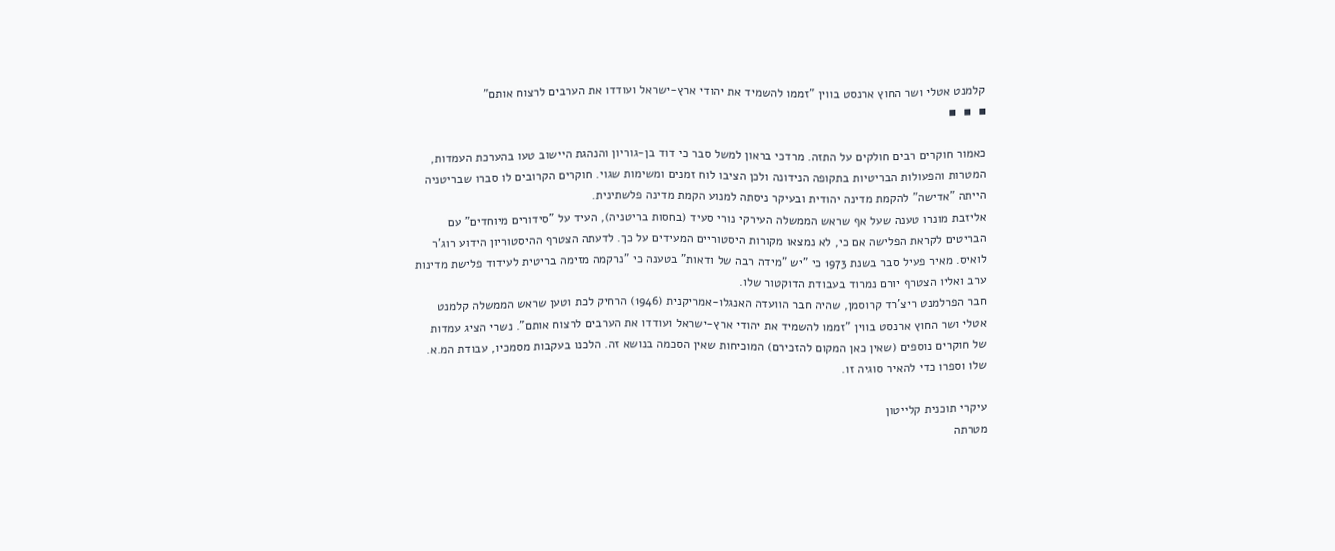קלמנט אטלי ושר החוץ ארנסט בווין "זממו להשמיד את יהודי ארץ-ישראל ועודדו את הערבים לרצוח אותם"
▪  ▪  ▪

כאמור חוקרים רבים חולקים על התזה. מרדכי בראון למשל סבר כי דוד בן-גוריון והנהגת היישוב טעו בהערכת העמדות, המטרות והפעולות הבריטיות בתקופה הנידונה ולכן הציבו לוח זמנים ומשימות שגוי. חוקרים הקרובים לו סברו שבריטניה הייתה "אדישה" להקמת מדינה יהודית ובעיקר ניסתה למנוע הקמת מדינה פלשתינית.
אליזבת מונרו טענה שעל אף שראש הממשלה העירקי נורי סעיד (בחסות בריטניה), העיד על "סידורים מיוחדים" עם הבריטים לקראת הפלישה אם כי, לא נמצאו מקורות היסטוריים המעידים על כך. לדעתה הצטרף ההיסטוריון הידוע רוג'ר לואיס. מאיר פעיל סבר בשנת 1973 כי "יש "מידה רבה של ודאות" בטענה כי "נרקמה מזימה בריטית לעידוד פלישת מדינות ערב ואליו הצטרף יורם נמרוד בעבודת הדוקטור שלו.
חבר הפרלמנט ריצ'רד קרוסמן, שהיה חבר הוועדה האנגלו-אמריקנית (1946) הרחיק לכת וטען שראש הממשלה קלמנט אטלי ושר החוץ ארנסט בווין "זממו להשמיד את יהודי ארץ-ישראל ועודדו את הערבים לרצוח אותם". נשרי הציג עמדות של חוקרים נוספים (שאין כאן המקום להזכירם) המוכיחות שאין הסכמה בנושא זה. הלכנו בעקבות מסמכיו, עבודת המ.א. שלו וספרו כדי להאיר סוגיה זו.

עיקרי תוכנית קלייטון
מטרתה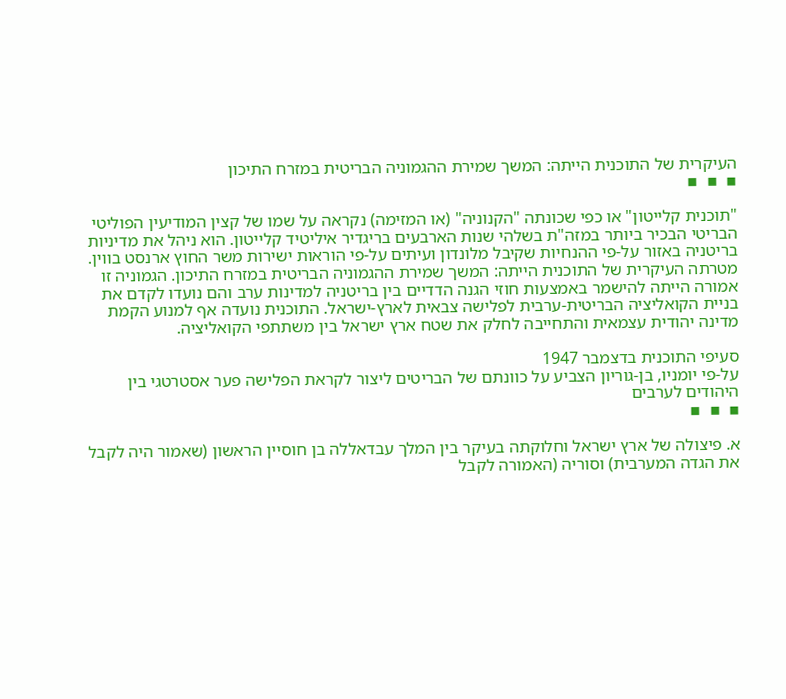העיקרית של התוכנית הייתה: המשך שמירת ההגמוניה הבריטית במזרח התיכון
▪  ▪  ▪

"תוכנית קלייטון" או כפי שכונתה "הקנוניה" (או המזימה) נקראה על שמו של קצין המודיעין הפוליטי הבריטי הבכיר ביותר במזה"ת בשלהי שנות הארבעים בריגדיר איליטיד קלייטון. הוא ניהל את מדיניות בריטניה באזור על-פי ההנחיות שקיבל מלונדון ועיתים על-פי הוראות ישירות משר החוץ ארנסט בווין.
מטרתה העיקרית של התוכנית הייתה: המשך שמירת ההגמוניה הבריטית במזרח התיכון. הגמוניה זו אמורה הייתה להישמר באמצעות חוזי הגנה הדדיים בין בריטניה למדינות ערב והם נועדו לקדם את בניית הקואליציה הבריטית-ערבית לפלישה צבאית לארץ-ישראל. התוכנית נועדה אף למנוע הקמת מדינה יהודית עצמאית והתחייבה לחלק את שטח ארץ ישראל בין משתתפי הקואליציה.

סעיפי התוכנית בדצמבר 1947
על-פי יומניו, בן-גוריון הצביע על כוונתם של הבריטים ליצור לקראת הפלישה פער אסטרטגי בין היהודים לערבים
▪  ▪  ▪

א. פיצולה של ארץ ישראל וחלוקתה בעיקר בין המלך עבדאללה בן חוסיין הראשון (שאמור היה לקבל את הגדה המערבית) וסוריה (האמורה לקבל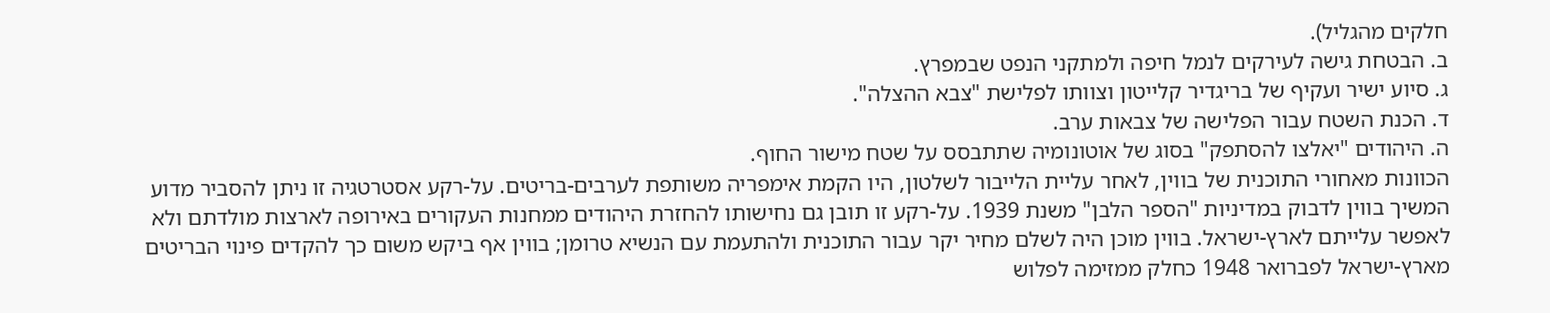חלקים מהגליל).
ב. הבטחת גישה לעירקים לנמל חיפה ולמתקני הנפט שבמפרץ.
ג. סיוע ישיר ועקיף של בריגדיר קלייטון וצוותו לפלישת "צבא ההצלה".
ד. הכנת השטח עבור הפלישה של צבאות ערב.
ה. היהודים "יאלצו להסתפק" בסוג של אוטונומיה שתתבסס על שטח מישור החוף.
הכוונות מאחורי התוכנית של בווין, לאחר עליית הלייבור לשלטון, היו הקמת אימפריה משותפת לערבים-בריטים. על-רקע אסטרטגיה זו ניתן להסביר מדוע המשיך בווין לדבוק במדיניות "הספר הלבן" משנת 1939. על-רקע זו תובן גם נחישותו להחזרת היהודים ממחנות העקורים באירופה לארצות מולדתם ולא לאפשר עלייתם לארץ-ישראל. בווין מוכן היה לשלם מחיר יקר עבור התוכנית ולהתעמת עם הנשיא טרומן; בווין אף ביקש משום כך להקדים פינוי הבריטים מארץ-ישראל לפברואר 1948 כחלק ממזימה לפלוש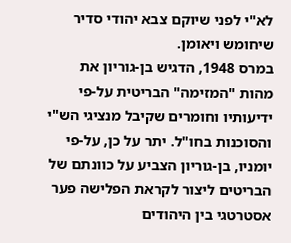לא"י לפני שיוקם צבא יהודי סדיר שיחומש ויאומן.
במרס 1948, הדגיש בן-גוריון את מהות "המזימה" הבריטית על-פי ידיעותיו וחומרים שקיבל מנציגי הש"י והסוכנות בחו"ל. יתר על כן, על-פי יומניו, בן-גוריון הצביע על כוונתם של הבריטים ליצור לקראת הפלישה פער אסטרטגי בין היהודים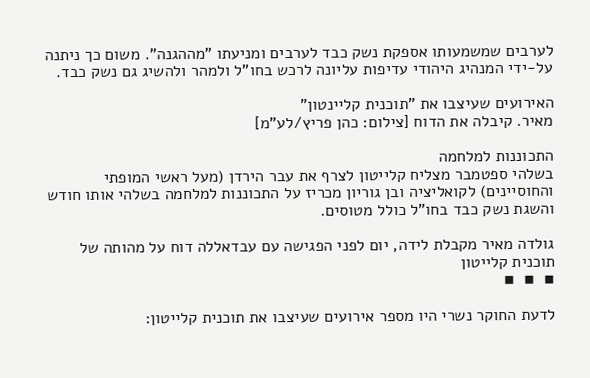לערבים שמשמעותו אספקת נשק כבד לערבים ומניעתו "מההגנה". משום כך ניתנה על-ידי המנהיג היהודי עדיפות עליונה לרכש בחו"ל ולמהר ולהשיג גם נשק כבד.

האירועים שעיצבו את "תוכנית קליינטון"
מאיר. קיבלה את הדוח [צילום: כהן פריץ/לע"מ]

התכוננות למלחמה
בשלהי ספטמבר מצליח קלייטון לצרף את עבר הירדן (מעל ראשי המופתי והחוסיינים) לקואליציה ובן גוריון מכריז על התכוננות למלחמה בשלהי אותו חודש והשגת נשק כבד בחו"ל כולל מטוסים.

גולדה מאיר מקבלת לידה, יום לפני הפגישה עם עבדאללה דוח על מהותה של תוכנית קלייטון
▪  ▪  ▪

לדעת החוקר נשרי היו מספר אירועים שעיצבו את תוכנית קלייטון: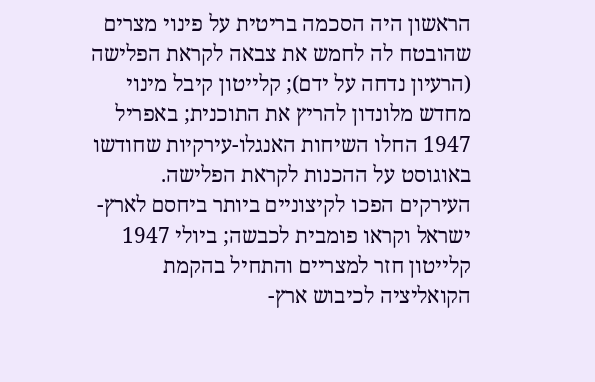הראשון היה הסכמה בריטית על פינוי מצרים שהובטח לה לחמש את צבאה לקראת הפלישה (הרעיון נדחה על ידם); קלייטון קיבל מינוי מחדש מלונדון להריץ את התוכנית; באפריל 1947 החלו השיחות האנגלו-עירקיות שחודשו באוגוסט על ההכנות לקראת הפלישה.
העירקים הפכו לקיצוניים ביותר ביחסם לארץ-ישראל וקראו פומבית לכבשה; ביולי 1947 קלייטון חזר למצריים והתחיל בהקמת הקואליציה לכיבוש ארץ-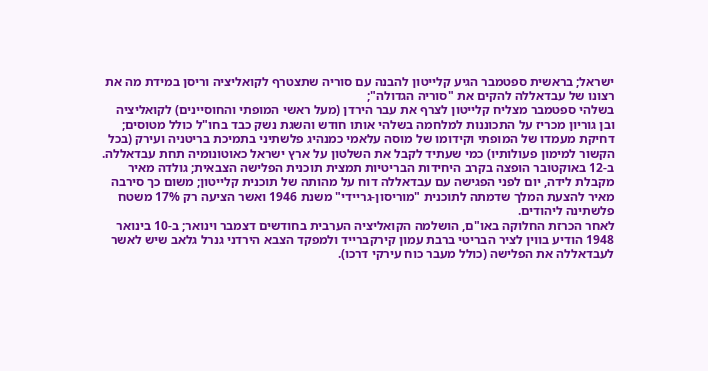ישראל; בראשית ספטמבר הגיע קלייטון להבנה עם סוריה שתצטרף לקואליציה וריסן במידת מה את רצונו של עבדאללה להקים את "סוריה הגדולה";
בשלהי ספטמבר מצליח קלייטון לצרף את עבר הירדן (מעל ראשי המופתי והחוסיינים) לקואליציה ובן גוריון מכריז על התכוננות למלחמה בשלהי אותו חודש והשגת נשק כבד בחו"ל כולל מטוסים; דחיקת מעמדו של המופתי וקידומו של מוסה עלאמי כמנהיג פלשתיני בתמיכת בריטניה ועירק (בכל הקשור למימון פעולותיו) כמי שעתיד לקבל את השלטון על ארץ ישראל כאוטונומיה תחת עבדאללה.
ב-12 באוקטובר הופצה בקרב היחידות הבריטיות תמצית תוכנית הפלישה הצבאית; גולדה מאיר מקבלת לידה, יום לפני הפגישה עם עבדאללה דוח על מהותה של תוכנית קלייטון; משום כך סירבה מאיר להצעת המלך שדמתה לתוכנית "מוריסון-גריידי" משנת 1946 ואשר הציעה רק 17% משטח פלשתינה ליהודים.
לאחר הכרזת החלוקה באו"ם, הושלמה הקואליציה הערבית בחודשים דצמבר וינואר; ב-10 בינואר 1948 הודיע בווין לציר הבריטי ברבת עמון קירקברייד ולמפקד הצבא הירדני גנרל גלאב שיש לאשר לעבדאללה את הפלישה (כולל מעבר כוח עירקי דרכו).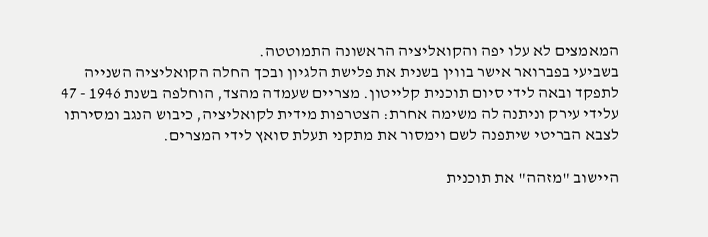המאמצים לא עלו יפה והקואליציה הראשונה התמוטטה.
בשביעי בפברואר אישר בווין בשנית את פלישת הלגיון ובכך החלה הקואליציה השנייה לתפקד ובאה לידי סיום תוכנית קלייטון. מצריים שעמדה מהצד, הוחלפה בשנת 1946 - 47 עלידי עירק וניתנה לה משימה אחרת: הצטרפות מידית לקואליציה, כיבוש הנגב ומסירתו לצבא הבריטי שיתפנה לשם וימסור את מתקני תעלת סואץ לידי המצרים.

היישוב "מזהה" את תוכנית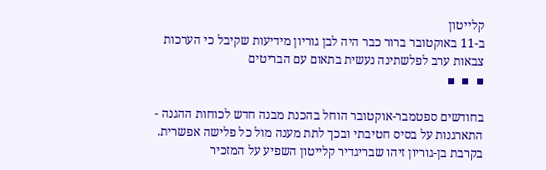קלייטון
ב-11 באוקטובר ברור כבר היה לבן גוריון מידיעות שקיבל כי הערכות צבאות ערב לפלשתינה נעשית בתאום עם הבריטים
▪  ▪  ▪

בחודשים ספטמבר-אוקטובר הוחל בהכנת מבנה חדש לכוחות ההגנה - התארגנות על בסיס חטיבתי ובכך לתת מענה מול כל פלישה אפשרית. בקרבת בן-גוריון זיהו שבריגדיר קלייטון השפיע על המזכיר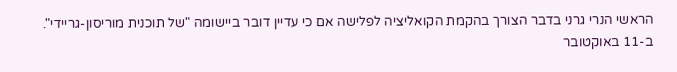הראשי הנרי גרני בדבר הצורך בהקמת הקואליציה לפלישה אם כי עדיין דובר ביישומה "של תוכנית מוריסון-גריידי".
ב-11 באוקטובר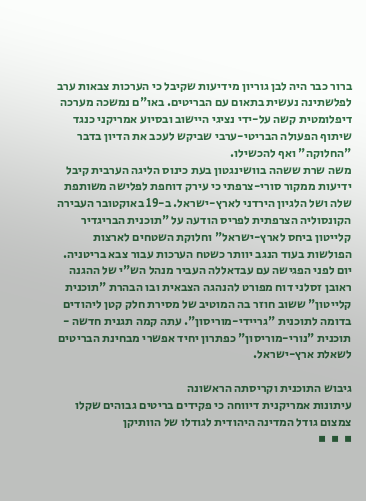ברור כבר היה לבן גוריון מידיעות שקיבל כי הערכות צבאות ערב לפלשתינה נעשית בתאום עם הבריטים. באו"ם נמשכה מערכה דיפלומטית קשה על-ידי נציגי היישוב ובסיוע אמריקני כנגד שיתוף הפעולה הבריטי-ערבי שביקש לעכב את הדיון בדבר "החלוקה" ואף להכשילו.
משה שרת ששהה בוושינגטון בעת כינוס הליגה הערבית קיבל ידיעות ממקור סורי-צרפתי כי עירק דוחפת לפלישה משותפת שלה ושל הלגיון הירדני לארץ-ישראל. ב-19 באוקטובר העבירה הקונסוליה הצרפתית לפריס הודעה על "תוכנית הבריגדיר קלייטון ביחס לארץ-ישראל" וחלוקת השטחים לארצות הפולשות בעוד הנגב יוותר כשטח הערכות עבור צבא בריטניה.
יום לפני הפגישה עם עבדאללה העביר מנהל הש"י של ההגנה ראובן זסלני דוח מפורט להנהגה הצבאית ובו הבהרת "תוכנית קלייטון" ששוב חוזר בה המוטיב של מסירת חלק קטן ליהודים בדומה לתוכנית "גריידי-מוריסון". עתה קמה תגנית חדשה - תוכנית "נורי-מוריסון" כפתרון יחיד אפשרי מבחינת הבריטים לשאלת ארץ-ישראל.

גיבוש התוכנית וקריסתה הראשונה
עיתונות אמריקנית דיווחה כי פקידים בריטים גבוהים שקלו צמצום גודל המדינה היהודית לגודלו של הוותיקן
▪  ▪  ▪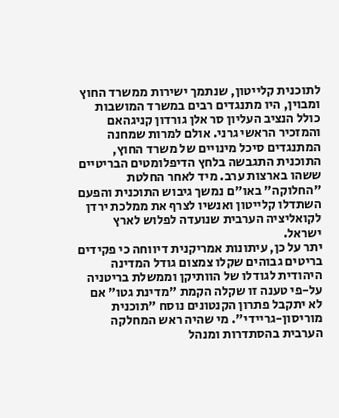לתוכנית קלייטון, שנתמך ישירות ממשרד החוץ ומבוין, היו מתנגדים רבים במשרד המושבות כולל הנציב העליון סר אלן גורדון קניגהאם והמזכיר הראשי גרני. אולם למרות שמחנה המתנגדים סיכל מינויים של משרד החוץ, התוכנית התגבשה בלחץ הדיפלומטים הבריטיים ששהו בארצות ערב. מיד לאחר החלטת "החלוקה" באו"ם נמשך גיבוש התוכנית והפעם השתדלו קלייטון ואנשיו לצרף את ממלכת ירדן לקואליציה הערבית שנועדה לפלוש לארץ ישראל.
יתר על כן, עיתונות אמריקנית דיווחה כי פקידים בריטים גבוהים שקלו צמצום גודל המדינה היהודית לגודלו של הוותיקן וממשלת בריטניה על-פי טענה זו שקלה הקמת "מדינת גטו" אם לא יתקבל פתרון הקנטונים נוסח "תוכנית מוריסון-גריידי". מי שהיה ראש המחלקה הערבית בהסתדרות ומנהל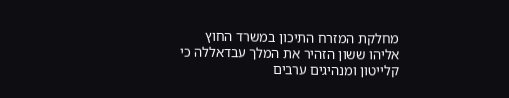מחלקת המזרח התיכון במשרד החוץ אליהו ששון הזהיר את המלך עבדאללה כי קלייטון ומנהיגים ערבים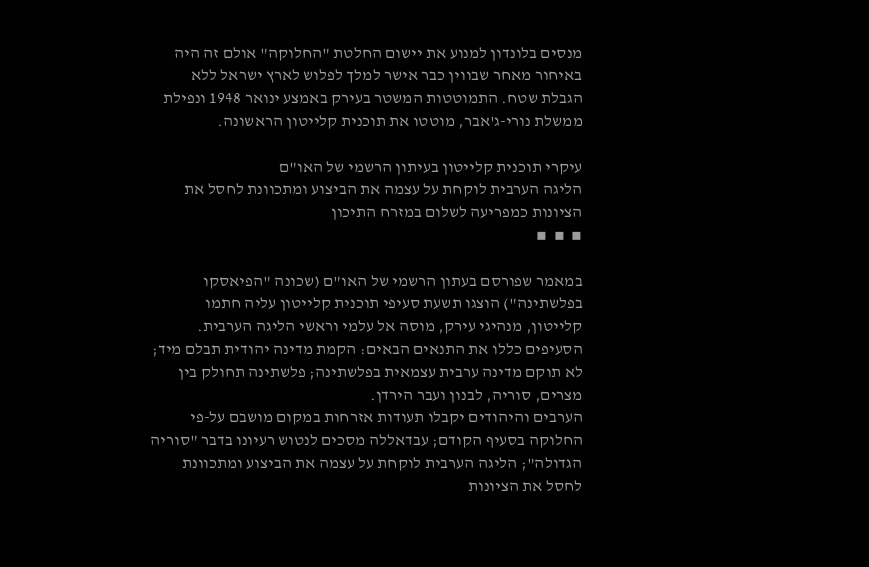מנסים בלונדון למנוע את יישום החלטת "החלוקה" אולם זה היה באיחור מאחר שבווין כבר אישר למלך לפלוש לארץ ישראל ללא הגבלת שטח. התמוטטות המשטר בעירק באמצע ינואר 1948 ונפילת ממשלת נורי-ג'אבר, מוטטו את תוכנית קלייטון הראשונה.

עיקרי תוכנית קלייטון בעיתון הרשמי של האו"ם
הליגה הערבית לוקחת על עצמה את הביצוע ומתכוונת לחסל את הציונות כמפריעה לשלום במזרח התיכון
▪  ▪  ▪

במאמר שפורסם בעתון הרשמי של האו"ם (שכונה "הפיאסקו בפלשתינה") הוצגו תשעת סעיפי תוכנית קלייטון עליה חתמו קלייטון, מנהיגי עירק, מוסה אל עלמי וראשי הליגה הערבית. הסעיפים כללו את התנאים הבאים: הקמת מדינה יהודית תבלם מיד; לא תוקם מדינה ערבית עצמאית בפלשתינה; פלשתינה תחולק בין מצרים, סוריה, לבנון ועבר הירדן.
הערבים והיהודים יקבלו תעודות אזרחות במקום מושבם על-פי החלוקה בסעיף הקודם; עבדאללה מסכים לנטוש רעיונו בדבר "סוריה הגדולה"; הליגה הערבית לוקחת על עצמה את הביצוע ומתכוונת לחסל את הציונות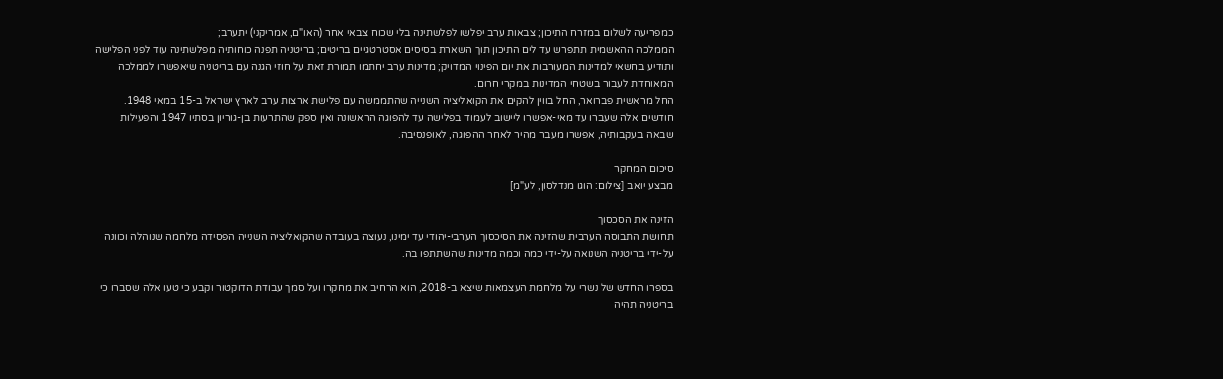כמפריעה לשלום במזרח התיכון; צבאות ערב יפלשו לפלשתינה בלי שכוח צבאי אחר (האו"ם, אמריקני) יתערב;
הממלכה ההאשמית תתפרש עד לים התיכון תוך השארת בסיסים אסטרטגיים בריטים; בריטניה תפנה כוחותיה מפלשתינה עוד לפני הפלישה ותודיע בחשאי למדינות המעורבות את יום הפינוי המדויק; מדינות ערב יחתמו תמורת זאת על חוזי הגנה עם בריטניה שיאפשרו לממלכה המאוחדת לעבור בשטחי המדינות במקרי חרום.
החל מראשית פברואר, החל בווין להקים את הקואליציה השנייה שהתממשה עם פלישת ארצות ערב לארץ ישראל ב-15 במאי 1948. חודשים אלה שעברו עד מאי-אפשרו ליישוב לעמוד בפלישה עד להפוגה הראשונה ואין ספק שהתרעות בן-גוריון בסתיו 1947 והפעילות שבאה בעקבותיה, אפשרו מעבר מהיר לאחר ההפוגה, לאופנסיבה.

סיכום המחקר
מבצע יואב [צילום: הוגו מנדלסון, לע"מ]

הזינה את הסכסוך
תחושת התבוסה הערבית שהזינה את הסיכסוך הערבי-יהודי עד ימינו, נעוצה בעובדה שהקואליציה השנייה הפסידה מלחמה שנוהלה וכוונה על-ידי בריטניה השנואה על-ידי כמה וכמה מדינות שהשתתפו בה.

בספרו החדש של נשרי על מלחמת העצמאות שיצא ב-2018, הוא הרחיב את מחקרו ועל סמך עבודת הדוקטור וקבע כי טעו אלה שסברו כי בריטניה תהיה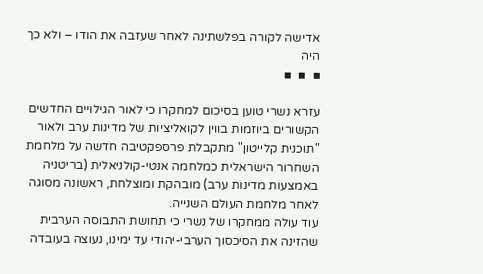אדישה לקורה בפלשתינה לאחר שעזבה את הודו – ולא כך היה
▪  ▪  ▪

עזרא נשרי טוען בסיכום למחקרו כי לאור הגילויים החדשים הקשורים ביוזמות בווין לקואליציות של מדינות ערב ולאור "תוכנית קלייטון" מתקבלת פרספקטיבה חדשה על מלחמת השחרור הישראלית כמלחמה אנטי-קולניאלית (בריטניה באמצעות מדינות ערב) מובהקת ומוצלחת, ראשונה מסוגה לאחר מלחמת העולם השנייה.
עוד עולה ממחקרו של נשרי כי תחושת התבוסה הערבית שהזינה את הסיכסוך הערבי-יהודי עד ימינו, נעוצה בעובדה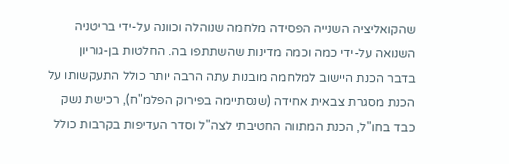שהקואליציה השנייה הפסידה מלחמה שנוהלה וכוונה על-ידי בריטניה השנואה על-ידי כמה וכמה מדינות שהשתתפו בה. החלטות בן-גוריון בדבר הכנת היישוב למלחמה מובנות עתה הרבה יותר כולל התעקשותו על הכנת מסגרת צבאית אחידה (שנסתיימה בפירוק הפלמ"ח), רכישת נשק כבד בחו"ל, הכנת המתווה החטיבתי לצה"ל וסדר העדיפות בקרבות כולל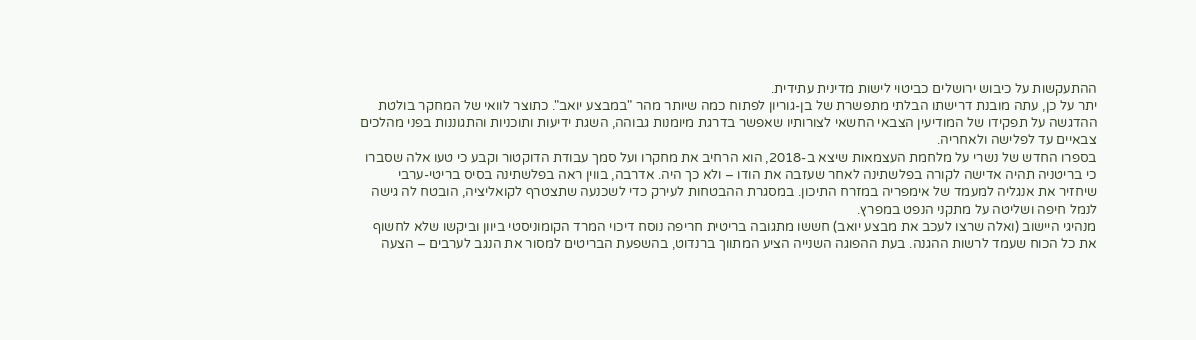ההתעקשות על כיבוש ירושלים כביטוי לישות מדינית עתידית.
יתר על כן, עתה מובנת דרישתו הבלתי מתפשרת של בן-גוריון לפתוח כמה שיותר מהר "במבצע יואב". כתוצר לוואי של המחקר בולטת ההדגשה על תפקידו של המודיעין הצבאי החשאי לצורותיו שאפשר בדרגת מיומנות גבוהה, השגת ידיעות ותוכניות והתגוננות בפני מהלכים צבאיים עד לפלישה ולאחריה.
בספרו החדש של נשרי על מלחמת העצמאות שיצא ב-2018, הוא הרחיב את מחקרו ועל סמך עבודת הדוקטור וקבע כי טעו אלה שסברו כי בריטניה תהיה אדישה לקורה בפלשתינה לאחר שעזבה את הודו – ולא כך היה. אדרבה, בווין ראה בפלשתינה בסיס בריטי-ערבי שיחזיר את אנגליה למעמד של אימפריה במזרח התיכון. במסגרת ההבטחות לעירק כדי לשכנעה שתצטרף לקואליציה, הובטח לה גישה לנמל חיפה ושליטה על מתקני הנפט במפרץ.
מנהיגי היישוב (ואלה שרצו לעכב את מבצע יואב) חששו מתגובה בריטית חריפה נוסח דיכוי המרד הקומוניסטי ביוון וביקשו שלא לחשוף את כל הכוח שעמד לרשות ההגנה. בעת ההפוגה השנייה הציע המתווך ברנדוט, בהשפעת הבריטים למסור את הנגב לערבים – הצעה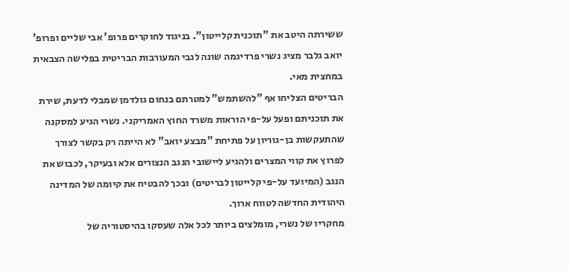ששירתה היטב את "תוכנית קלייטון". בניגוד לחוקרים פרופ' אבי שליים ופרופ' יואב גלבר מציג נשרי פרדיגמה שונה לגבי המעורבות הבריטית בפלישה הצבאית במחצית מאי.
הבריטים הצליחו אף "להשתמש" למטרתם בנחום גולדמן שמבלי לדעת, שירת את תוכניתם ופעל על-פי הוראות משרד החוץ האמריקני. נשרי הגיע למסקנה שהתעקשות בן-גוריון על פתיחת "מבצע יואב" לא הייתה רק בקשר לצורך לפרוץ את קווי המצרים ולהגיע ליישובי הנגב הנצורים אלא ובעיקר, לכבוש את הנגב (המיועד על-פי קלייטון לבריטים) ובכך להבטיח את קיומה של המדינה היהודית החדשה לטווח ארוך.
מחקריו של נשרי, מומלצים ביותר לכל אלה שעסקו בהיסטוריה של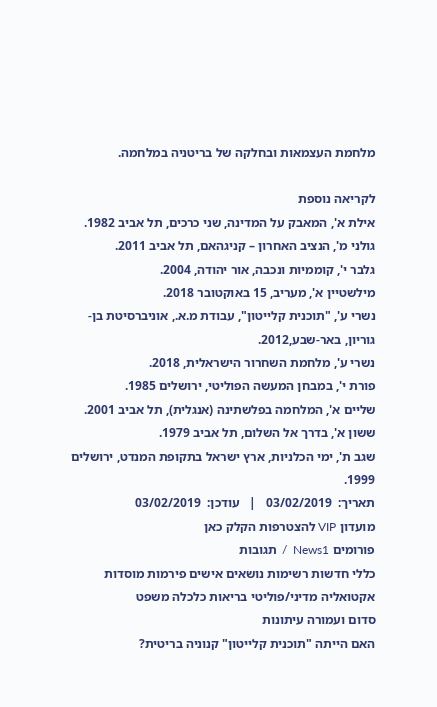מלחמת העצמאות ובחלקה של בריטניה במלחמה.

לקריאה נוספת
אילת א', המאבק על המדינה, שני כרכים, תל אביב 1982.
גולני מ', הנציב האחרון – קניגהאם, תל אביב 2011.
גלבר י', קוממיות ונכבה, אור יהודה, 2004.
מילשטיין א', מעריב, 15 באוקטובר 2018.
נשרי ע', "תוכנית קלייטון", עבודת מ.א., אוניברסיטת בן-גוריון, באר-שבע,2012.
נשרי ע', מלחמת השחרור הישראלית, 2018.
פורת י', במבחן המעשה הפוליטי, ירושלים 1985.
שליים א', המלחמה בפלשתינה (אנגלית), תל אביב 2001.
ששון א', בדרך אל השלום, תל אביב 1979.
שגב ת', ימי הכלניות, ארץ ישראל בתקופת המנדט, ירושלים 1999.
תאריך:  03/02/2019   |   עודכן:  03/02/2019
מועדון VIP להצטרפות הקלק כאן
פורומים News1  /  תגובות
כללי חדשות רשימות נושאים אישים פירמות מוסדות
אקטואליה מדיני/פוליטי בריאות כלכלה משפט
סדום ועמורה עיתונות
האם הייתה "תוכנית קלייטון" קנוניה בריטית?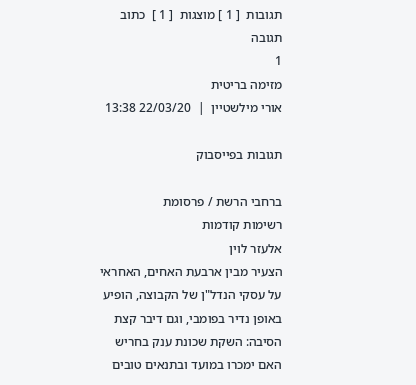תגובות  [ 1 ] מוצגות  [ 1 ]  כתוב תגובה
1
מזימה בריטית
אורי מילשטיין  |  22/03/20 13:38

תגובות בפייסבוק

ברחבי הרשת / פרסומת
רשימות קודמות
אלעזר לוין
הצעיר מבין ארבעת האחים, האחראי על עסקי הנדל"ן של הקבוצה, הופיע באופן נדיר בפומבי, וגם דיבר קצת    הסיבה: השקת שכונת ענק בחריש    האם ימכרו במועד ובתנאים טובים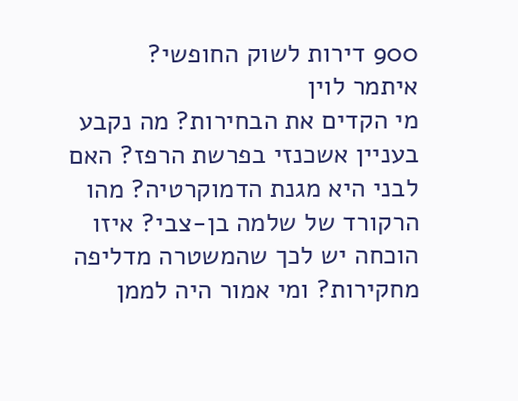900 דירות לשוק החופשי?
איתמר לוין
מי הקדים את הבחירות? מה נקבע בעניין אשכנזי בפרשת הרפז? האם לבני היא מגנת הדמוקרטיה? מהו הרקורד של שלמה בן-צבי? איזו הוכחה יש לכך שהמשטרה מדליפה מחקירות? ומי אמור היה לממן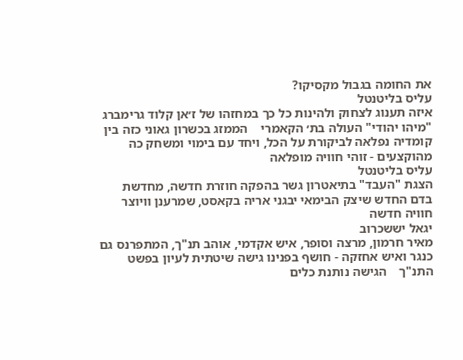את החומה בגבול מקסיקו?
עליס בליטנטל
איזה תענוג לצחוק ולהינות כל כך במחזהו של ז׳אן קלוד גרימברג "מיהו יהודי" העולה בת׳ הקאמרי    הממזג בכשרון גאוני כזה בין קומדיה נפלאה לביקורת על הכל, ויחד עם בימוי ומשחק כה מהוקצעים - זוהי חוויה מופלאה
עליס בליטנטל
הצגת "העבד" בתיאטרון גשר בהפקה חוזרת חדשה, מחדשת בדם החדש שיצק הבימאי יבגני אריה בקאסט, שמרענן וויוצר חוויה חדשה
יגאל יששכרוב
מאיר חרמון, מרצה וסופר, איש אקדמי, אוהב תנ"ך, המתפרנס גם כנגר ואיש אחזקה - חושף בפנינו גישה שיטתית לעיון בפשט התנ"ך    הגישה נותנת כלים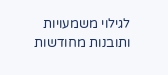לגילוי משמעויות ותובנות מחודשות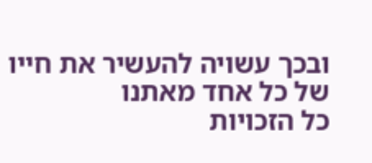ובכך עשויה להעשיר את חייו של כל אחד מאתנו
כל הזכויות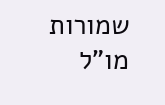שמורות
מו"ל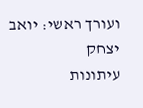ועורך ראשי: יואב יצחק
עיתונות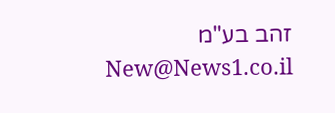זהב בע"מ New@News1.co.il